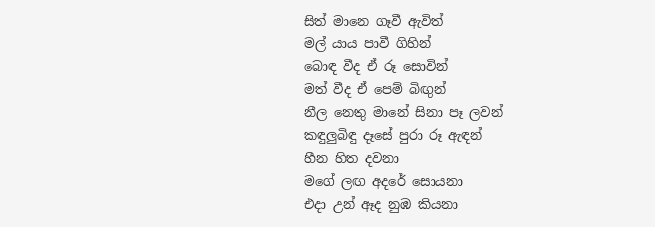සිත් මානෙ ගෑවී ඇවිත්
මල් යාය පාවී ගිහින්
බොඳ වීද ඒ රූ සොවින්
මත් වීද ඒ පෙම් බිඟුන්
නීල නෙතු මානේ සිනා පෑ ලවන්
කඳුලුබිඳු දෑසේ පුරා රූ ඇඳන්
හීන හිත දවනා
මගේ ලඟ අදරේ සොයනා
එදා උන් ඈද නුඹ කියනා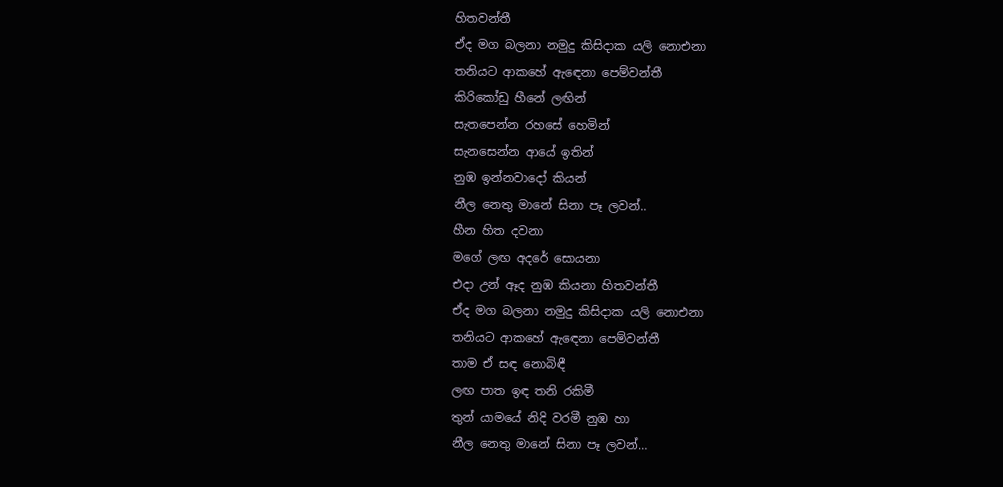හිතවන්තී
ඒද මග බලනා නමුදු කිසිදාක යලි නොඑනා
තනියට ආකහේ ඇඳෙනා පෙම්වන්තී
කිරිකෝඩු හීනේ ලඟින්
සැතපෙන්න රහසේ හෙමින්
සැනසෙන්න ආයේ ඉතින්
නුඹ ඉන්නවාදෝ කියන්
නීල නෙතු මානේ සිනා පෑ ලවන්..
හීන හිත දවනා
මගේ ලඟ අදරේ සොයනා
එදා උන් ඈද නුඹ කියනා හිතවන්තී
ඒද මග බලනා නමුදු කිසිදාක යලි නොඑනා
තනියට ආකහේ ඇඳෙනා පෙම්වන්තී
තාම ඒ සඳ නොබිඳී
ලඟ පාත ඉඳ තනි රකිමී
තුන් යාමයේ නිදි වරමී නුඹ හා
නීල නෙතු මානේ සිනා පෑ ලවන්…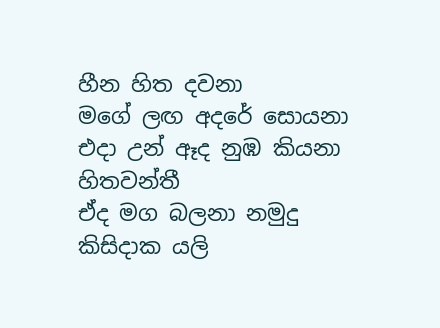හීන හිත දවනා
මගේ ලඟ අදරේ සොයනා
එදා උන් ඈද නුඹ කියනා හිතවන්තී
ඒද මග බලනා නමුදු කිසිදාක යලි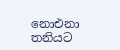නොඑනා
තනියට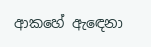ආකහේ ඇඳෙනා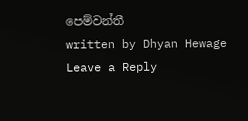පෙම්වන්තී
written by Dhyan Hewage
Leave a Reply